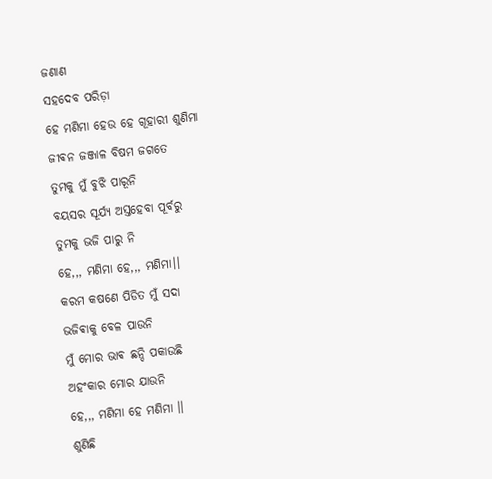ଜଣାଣ
ସହଦେବ ପରିଡ଼ା
ହେ ମଣିମା ହେଉ ହେ ଗୂହାରୀ ଶୁଣିମା
ଜୀଵନ ଜଞ୍ଜାଳ ବିଷମ ଜଗତେ
ତୁମକୁ ମୁଁ ବୁଝି ପାରୂନି
ବୟସର ସୂର୍ଯ୍ୟ ଅସ୍ତହେବା ପୂର୍ବରୁ
ତୁମକୁ ଭଜି ପାରୁ ନି
ହେ,,, ମଣିମା ହେ,,, ମଣିମା।।
କରମ କଷଣେ ପିଡିତ ମୁଁ ସଦା
ଭଜିଵାକୁ ବେଳ ପାଉନି
ମୁଁ ମୋର ଭାଵ ଛନ୍ଦି ପକାଉଛି
ଅହଂକାର ମୋର ଯାଉନି
ହେ,,, ମଣିମା ହେ ମଣିମା ।।
ଶୁଣିଛି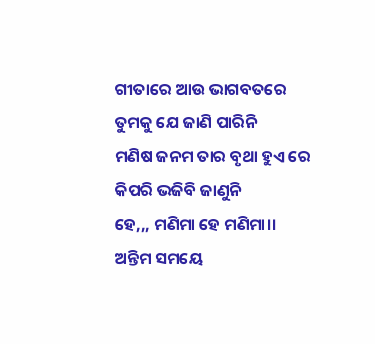ଗୀତାରେ ଆଉ ଭାଗବତରେ
ତୁମକୁ ଯେ ଜାଣି ପାରିନି
ମଣିଷ ଜନମ ତାର ବୃଥା ହୁଏ ରେ
କିପରି ଭଜିବି ଜାଣୁନି
ହେ,,, ମଣିମା ହେ ମଣିମା।।
ଅନ୍ତିମ ସମୟେ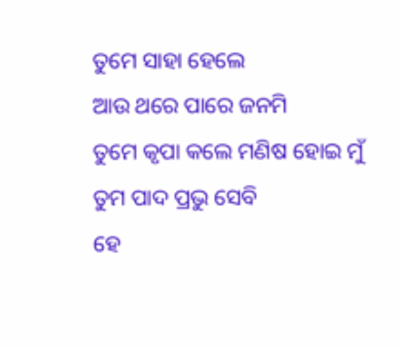ତୁମେ ସାହା ହେଲେ
ଆଉ ଥରେ ପାରେ ଜନମି
ତୁମେ କୃପା କଲେ ମଣିଷ ହୋଇ ମୁଁ
ତୁମ ପାଦ ପ୍ରଭୁ ସେବି
ହେ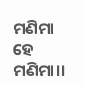ମଣିମା ହେ ମଣିମା।।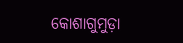କୋଶାଗୁମୁଡ଼ା